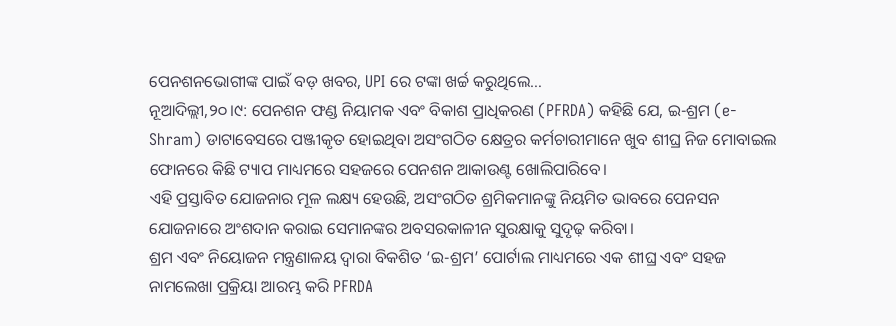ପେନଶନଭୋଗୀଙ୍କ ପାଇଁ ବଡ଼ ଖବର, UPI ରେ ଟଙ୍କା ଖର୍ଚ୍ଚ କରୁଥିଲେ…
ନୂଆଦିଲ୍ଲୀ,୨୦।୯: ପେନଶନ ଫଣ୍ଡ ନିୟାମକ ଏବଂ ବିକାଶ ପ୍ରାଧିକରଣ (PFRDA) କହିଛି ଯେ, ଇ-ଶ୍ରମ (e-Shram) ଡାଟାବେସରେ ପଞ୍ଜୀକୃତ ହୋଇଥିବା ଅସଂଗଠିତ କ୍ଷେତ୍ରର କର୍ମଚାରୀମାନେ ଖୁବ ଶୀଘ୍ର ନିଜ ମୋବାଇଲ ଫୋନରେ କିଛି ଟ୍ୟାପ ମାଧ୍ୟମରେ ସହଜରେ ପେନଶନ ଆକାଉଣ୍ଟ ଖୋଲିପାରିବେ।
ଏହି ପ୍ରସ୍ତାବିତ ଯୋଜନାର ମୂଳ ଲକ୍ଷ୍ୟ ହେଉଛି, ଅସଂଗଠିତ ଶ୍ରମିକମାନଙ୍କୁ ନିୟମିତ ଭାବରେ ପେନସନ ଯୋଜନାରେ ଅଂଶଦାନ କରାଇ ସେମାନଙ୍କର ଅବସରକାଳୀନ ସୁରକ୍ଷାକୁ ସୁଦୃଢ଼ କରିବା।
ଶ୍ରମ ଏବଂ ନିୟୋଜନ ମନ୍ତ୍ରଣାଳୟ ଦ୍ୱାରା ବିକଶିତ ‘ଇ-ଶ୍ରମ’ ପୋର୍ଟାଲ ମାଧ୍ୟମରେ ଏକ ଶୀଘ୍ର ଏବଂ ସହଜ ନାମଲେଖା ପ୍ରକ୍ରିୟା ଆରମ୍ଭ କରି PFRDA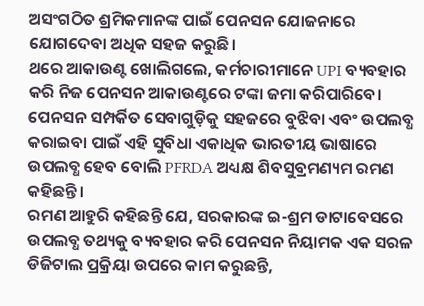ଅସଂଗଠିତ ଶ୍ରମିକମାନଙ୍କ ପାଇଁ ପେନସନ ଯୋଜନାରେ ଯୋଗଦେବା ଅଧିକ ସହଜ କରୁଛି।
ଥରେ ଆକାଉଣ୍ଟ ଖୋଲିଗଲେ, କର୍ମଚାରୀମାନେ UPI ବ୍ୟବହାର କରି ନିଜ ପେନସନ ଆକାଉଣ୍ଟରେ ଟଙ୍କା ଜମା କରିପାରିବେ। ପେନସନ ସମ୍ପର୍କିତ ସେବାଗୁଡ଼ିକୁ ସହଜରେ ବୁଝିବା ଏବଂ ଉପଲବ୍ଧ କରାଇବା ପାଇଁ ଏହି ସୁବିଧା ଏକାଧିକ ଭାରତୀୟ ଭାଷାରେ ଉପଲବ୍ଧ ହେବ ବୋଲି PFRDA ଅଧ୍ୟକ୍ଷ ଶିବସୁବ୍ରମଣ୍ୟମ ରମଣ କହିଛନ୍ତି।
ରମଣ ଆହୁରି କହିଛନ୍ତି ଯେ, ସରକାରଙ୍କ ଇ-ଶ୍ରମ ଡାଟାବେସରେ ଉପଲବ୍ଧ ତଥ୍ୟକୁ ବ୍ୟବହାର କରି ପେନସନ ନିୟାମକ ଏକ ସରଳ ଡିଜିଟାଲ ପ୍ରକ୍ରିୟା ଉପରେ କାମ କରୁଛନ୍ତି,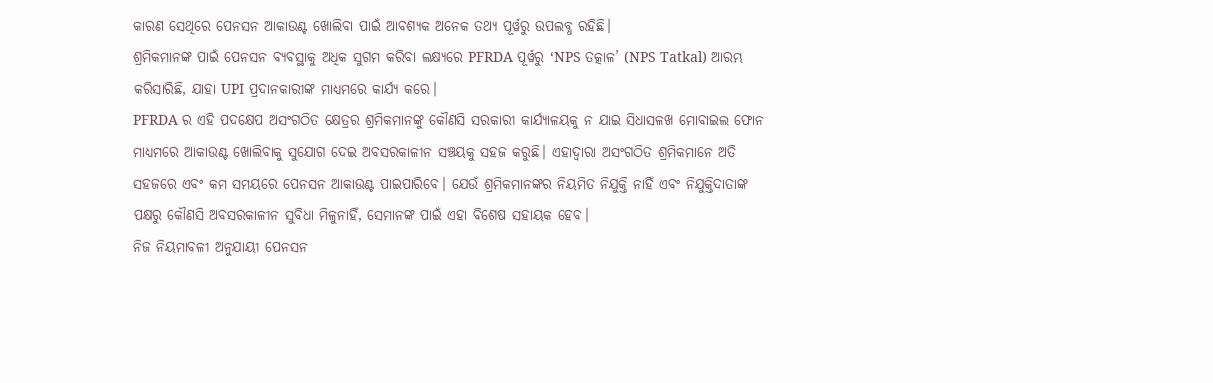କାରଣ ସେଥିରେ ପେନସନ ଆକାଉଣ୍ଟ ଖୋଲିବା ପାଇଁ ଆବଶ୍ୟକ ଅନେକ ତଥ୍ୟ ପୂର୍ୱରୁ ଉପଲବ୍ଧ ରହିଛି।
ଶ୍ରମିକମାନଙ୍କ ପାଇଁ ପେନସନ ବ୍ୟବସ୍ଥାକୁ ଅଧିକ ସୁଗମ କରିବା ଲକ୍ଷ୍ୟରେ PFRDA ପୂର୍ୱରୁ ‘NPS ତତ୍କାଳ’ (NPS Tatkal) ଆରମ୍ଭ କରିସାରିଛି, ଯାହା UPI ପ୍ରଦାନକାରୀଙ୍କ ମାଧ୍ୟମରେ କାର୍ଯ୍ୟ କରେ।
PFRDA ର ଏହି ପଦକ୍ଷେପ ଅସଂଗଠିତ କ୍ଷେତ୍ରର ଶ୍ରମିକମାନଙ୍କୁ କୌଣସି ସରକାରୀ କାର୍ଯ୍ୟାଳୟକୁ ନ ଯାଇ ସିଧାସଳଖ ମୋବାଇଲ ଫୋନ ମାଧ୍ୟମରେ ଆକାଉଣ୍ଟ ଖୋଲିବାକୁ ସୁଯୋଗ ଦେଇ ଅବସରକାଳୀନ ସଞ୍ଚୟକୁ ସହଜ କରୁଛି। ଏହାଦ୍ୱାରା ଅସଂଗଠିତ ଶ୍ରମିକମାନେ ଅତି ସହଜରେ ଏବଂ କମ ସମୟରେ ପେନସନ ଆକାଉଣ୍ଟ ପାଇପାରିବେ। ଯେଉଁ ଶ୍ରମିକମାନଙ୍କର ନିୟମିତ ନିଯୁକ୍ତି ନାହିଁ ଏବଂ ନିଯୁକ୍ତିଦାତାଙ୍କ ପକ୍ଷରୁ କୌଣସି ଅବସରକାଳୀନ ସୁବିଧା ମିଳୁନାହିଁ, ସେମାନଙ୍କ ପାଇଁ ଏହା ବିଶେଷ ସହାୟକ ହେବ।
ନିଜ ନିୟମାବଳୀ ଅନୁଯାୟୀ ପେନସନ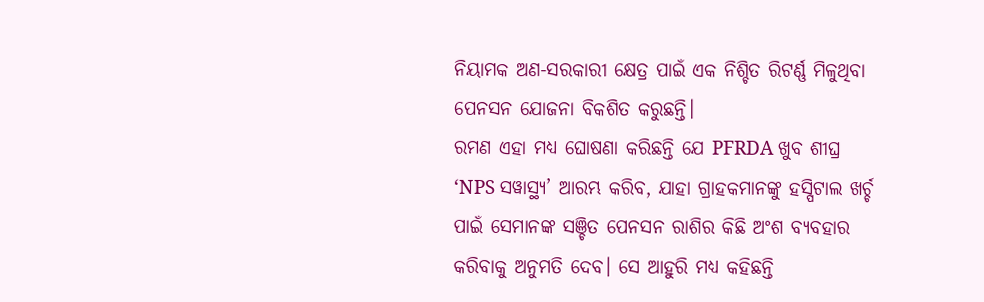ନିୟାମକ ଅଣ-ସରକାରୀ କ୍ଷେତ୍ର ପାଇଁ ଏକ ନିଶ୍ଚିତ ରିଟର୍ଣ୍ଣ ମିଳୁଥିବା ପେନସନ ଯୋଜନା ବିକଶିତ କରୁଛନ୍ତି।
ରମଣ ଏହା ମଧ୍ୟ ଘୋଷଣା କରିଛନ୍ତି ଯେ PFRDA ଖୁବ ଶୀଘ୍ର ‘NPS ସୱାସ୍ଥ୍ୟ’ ଆରମ୍ଭ କରିବ, ଯାହା ଗ୍ରାହକମାନଙ୍କୁ ହସ୍ପିଟାଲ ଖର୍ଚ୍ଚ ପାଇଁ ସେମାନଙ୍କ ସଞ୍ଚିତ ପେନସନ ରାଶିର କିଛି ଅଂଶ ବ୍ୟବହାର କରିବାକୁ ଅନୁମତି ଦେବ। ସେ ଆହୁରି ମଧ୍ୟ କହିଛନ୍ତି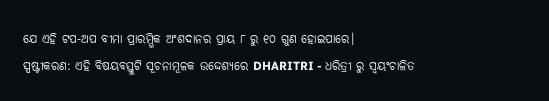ଯେ ଏହି ଟପ-ଅପ ବୀମା ପ୍ରାରମ୍ଭିକ ଅଂଶଦାନର ପ୍ରାୟ ୮ ରୁ ୧୦ ଗୁଣ ହୋଇପାରେ।
ସ୍ପଷ୍ଟୀକରଣ: ଏହି ବିଷୟବସ୍ତୁଟି ସୂଚନାମୂଳକ ଉଦ୍ଦେଶ୍ୟରେ DHARITRI - ଧରିତ୍ରୀ ରୁ ସ୍ୱୟଂଚାଳିତ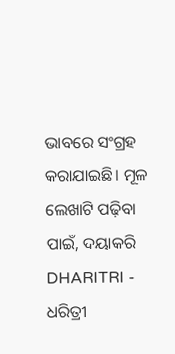ଭାବରେ ସଂଗ୍ରହ କରାଯାଇଛି। ମୂଳ ଲେଖାଟି ପଢ଼ିବା ପାଇଁ, ଦୟାକରି DHARITRI - ଧରିତ୍ରୀ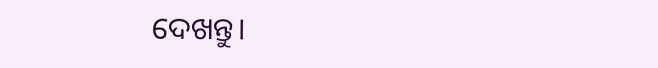ଦେଖନ୍ତୁ।